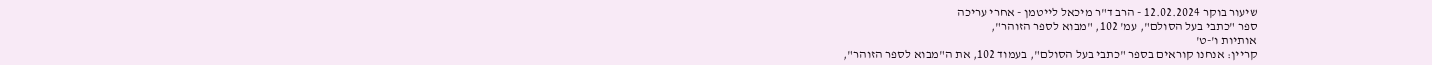שיעור בוקר 12.02.2024 - הרב ד"ר מיכאל לייטמן - אחרי עריכה
ספר "כתבי בעל הסולם", עמ' 102, "מבוא לספר הזוהר",
אותיות ו'-ט'
קריין: אנחנו קוראים בספר "כתבי בעל הסולם", בעמוד 102, את ה"מבוא לספר הזוהר",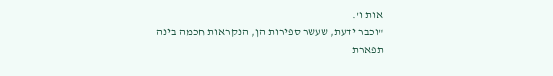אות ו'.
"וכבר ידעת, שעשר ספירות הן, הנקראות חכמה בינה תפארת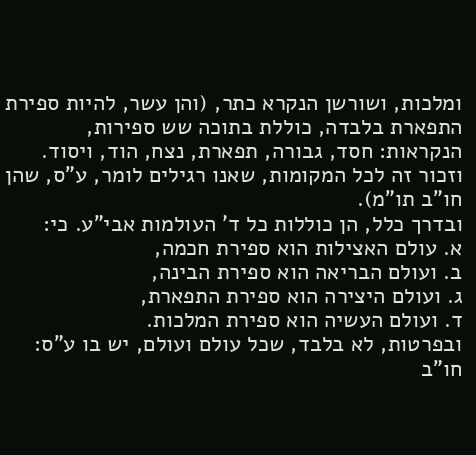ומלכות, ושורשן הנקרא כתר, (והן עשר, להיות ספירת התפארת בלבדה, כוללת בתוכה שש ספירות, הנקראות: חסד, גבורה, תפארת, נצח, הוד, ויסוד. וזכור זה לכל המקומות, שאנו רגילים לומר, ע"ס, שהן חו"ב תו"מ).
ובדרך כלל, הן כוללות כל ד' העולמות אבי"ע. כי:
א. עולם האצילות הוא ספירת חכמה,
ב. ועולם הבריאה הוא ספירת הבינה,
ג. ועולם היצירה הוא ספירת התפארת,
ד. ועולם העשיה הוא ספירת המלכות.
ובפרטות, לא בלבד, שכל עולם ועולם, יש בו ע"ס: חו"ב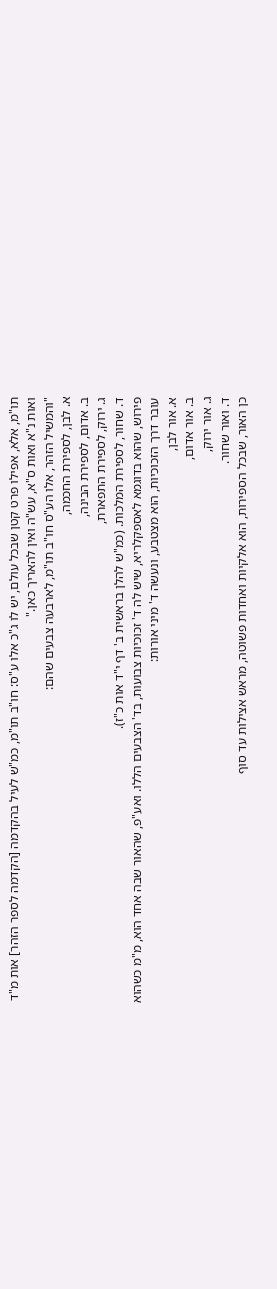תו"מ, אלא, אפילו פרט קטן שבכל עולם, יש לו ג"כ אלו ע"ס: חו"ב תו"מ, כמ"ש לעיל בהקדמה [הקדמה לספר הזהר] אות מ"ד ואות נ"א ואות ס"א, עש"ה ואין להאריך כאן."
"והמשיל הזהר, אלו הע"ס חו"ב תו"מ, לארבעה צבעים שהם:
א. לבן, לספירת החכמה,
ב. אדום, לספירת הבינה,
ג. ירוק, לספירת התפארת,
ד. שחור, לספירת המלכות. (כמ"ש להלן בראשית ב' דף י"ד אות כ"ז).
פירוש, שהוא בדוגמא לאספקלריא, שיש לה ד' זכוכיות צבועות, בד' הצבעים הללו. ואע"פ, שהאור שבה אחד הוא, מ"מ כשהוא עובר דרך הזכוכיות, הוא מצטבע, ונעשה ד' מיני אורות:
א. אור לבן,
ב. אור אדום,
ג. אור ירוק,
ד. ואור שחור.
כן האור, שבכל הספירות, הוא אלקיות ואחדות פשוטה, מראש אצילות עד סוף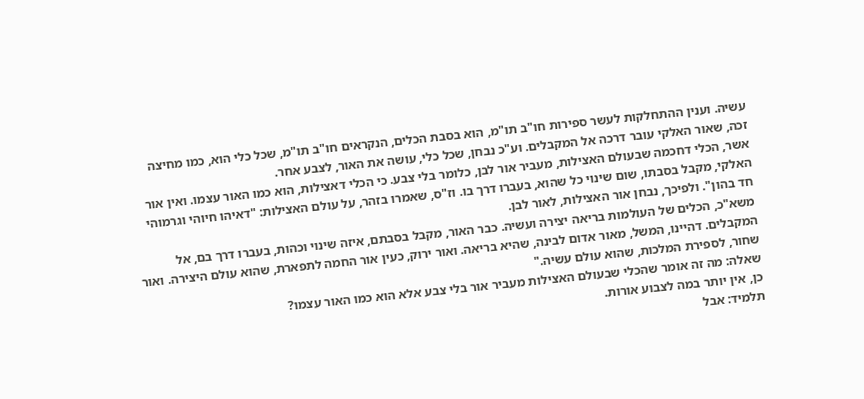עשיה. וענין ההתחלקות לעשר ספירות חו"ב תו"מ, הוא בסבת הכלים, הנקראים חו"ב תו"מ, שכל כלי הוא, כמו מחיצה זכה, שאור האלקי עובר דרכה אל המקבלים. וע"כ נבחן, שכל כלי, עושה את האור, לצבע אחר.
אשר, הכלי דחכמה שבעולם האצילות, מעביר אור לבן, כלומר בלי צבע. כי הכלי דאצילות, הוא כמו האור עצמו. ואין אור האלקי, מקבל בסבתו, שום שינוי כל שהוא, בעברו דרך בו. וז"ס, שאמרו בזהר, על עולם האצילות: "דאיהו חיוהי וגרמוהי חד בהון". ולפיכך, נבחן אור האצילות, לאור לבן.
משא"כ, הכלים של העולמות בריאה יצירה ועשיה. כבר האור, מקבל בסבתם, איזה שינוי וכהות, בעברו דרך בם, אל המקבלים. דהיינו, המשל, מאור אדום לבינה, שהיא בריאה. ואור ירוק, כעין אור החמה לתפארת, שהוא עולם היצירה. ואור שחור, לספירת המלכות, שהוא עולם עשיה."
שאלה: מה זה אומר שהכלי שבעולם האצילות מעביר אור בלי צבע אלא הוא כמו האור עצמו?
כן, אין יותר במה לצבוע אורות.
תלמיד: אבל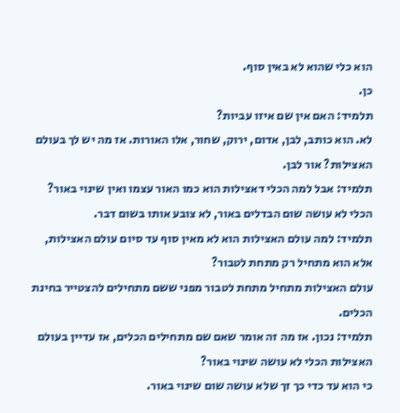הוא כלי שהוא לא באין סוף.
כן.
תלמיד: האם אין שם איזו עביות?
לא. הוא כותב, לבן, אדום, ירוק, שחור, אלו האורות. אז מה יש לך בעולם האצילות? אור לבן.
תלמיד: אבל למה הכלי דאצילות הוא כמו האור עצמו ואין שינוי באור?
הכלי לא עושה שום הבדלים באור, לא צובע אותו בשום דבר.
תלמיד: למה עולם האצילות הוא לא מאין סוף עד סיום עולם האצילות, אלא הוא מתחיל רק מתחת לטבור?
עולם האצילות מתחיל מתחת לטבור מפני ששם מתחילים להצטייר בחינת הכלים.
תלמיד: נכון. אז מה זה אומר שאם שם מתחילים הכלים, אז עדיין בעולם האצילות הכלי לא עושה שינוי באור?
כי הוא עד כדי כך זך שלא עושה שום שינוי באור.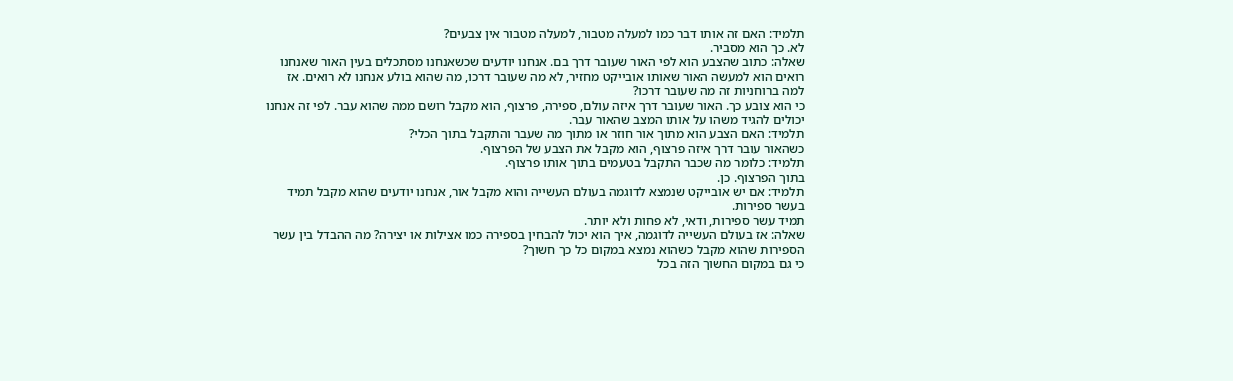תלמיד: האם זה אותו דבר כמו למעלה מטבור, למעלה מטבור אין צבעים?
לא. כך הוא מסביר.
שאלה: כתוב שהצבע הוא לפי האור שעובר דרך בם. אנחנו יודעים שכשאנחנו מסתכלים בעין האור שאנחנו רואים הוא למעשה האור שאותו אובייקט מחזיר, לא מה שעובר דרכו, מה שהוא בולע אנחנו לא רואים. אז למה ברוחניות זה מה שעובר דרכו?
כי הוא צובע כך. האור שעובר דרך איזה עולם, ספירה, פרצוף, הוא מקבל רושם ממה שהוא עבר. לפי זה אנחנו יכולים להגיד משהו על אותו המצב שהאור עבר.
תלמיד: האם הצבע הוא מתוך אור חוזר או מתוך מה שעבר והתקבל בתוך הכלי?
כשהאור עובר דרך איזה פרצוף, הוא מקבל את הצבע של הפרצוף.
תלמיד: כלומר מה שכבר התקבל בטעמים בתוך אותו פרצוף.
בתוך הפרצוף. כן.
תלמיד: אם יש אובייקט שנמצא לדוגמה בעולם העשייה והוא מקבל אור, אנחנו יודעים שהוא מקבל תמיד בעשר ספירות.
תמיד עשר ספירות, ודאי, לא פחות ולא יותר.
שאלה: אז בעולם העשייה לדוגמה, איך הוא יכול להבחין בספירה כמו אצילות או יצירה? מה ההבדל בין עשר הספירות שהוא מקבל כשהוא נמצא במקום כל כך חשוך?
כי גם במקום החשוך הזה בכל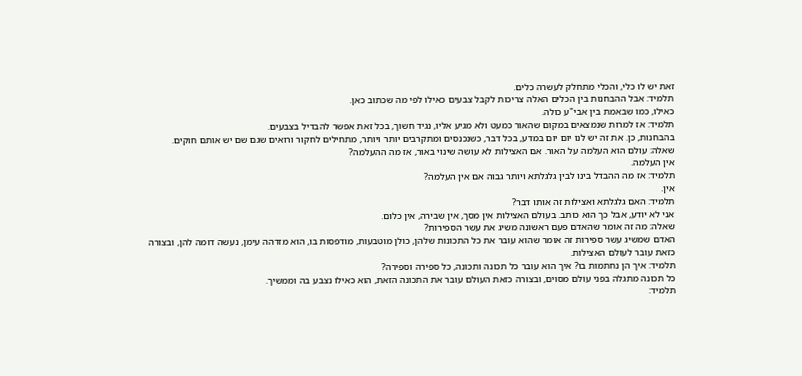זאת יש לו כלי, והכלי מתחלק לעשרה כלים.
תלמיד: אבל ההבחנות בין הכלים האלה צריכות לקבל צבעים כאילו לפי מה שכתוב כאן.
כאילו, כמו שבאמת בין אבי"ע כולה.
תלמיד: אז למרות שנמצאים במקום שהאור כמעט ולא מגיע אליו, נגיד חשוך, בכל זאת אפשר להבדיל בצבעים.
בהבחנות, כן. את זה יש לנו יום יום במדע, בכל דבר, כשנכנסים ומתקרבים יותר ויותר, מתחילים לחקור ורואים שגם שם יש אותם חוקים.
שאלה: עולם הוא העלמה על האור. אם האצילות לא עושה שינוי באור, אז מה ההעלמה?
אין העלמה.
תלמיד: אז מה ההבדל בינו לבין גלגלתא ויותר גבוה אם אין העלמה?
אין.
תלמיד: האם גלגלתא ואצילות זה אותו דבר?
אני לא יודע, אבל כך הוא כותב. בעולם האצילות אין מסך, אין שבירה, אין כלום.
שאלה: מה זה אומר שהאדם פעם ראשונה משיג את עשר הספירות?
האדם שמשיג עשר ספירות זה אומר שהוא עובר את כל התכונות שלהן, כולן מוטבעות, מודפסות בו, הוא מזדהה עימן, נעשה דומה להן, ובצורה כזאת עובר לעולם האצילות.
תלמיד: איך הן נחתמות בו? איך הוא עובר כל תכונה ותכונה, כל ספירה וספירה?
כל תכונה מתגלה בפני עולם מסוים, ובצורה כזאת העולם עובר את התכונה הזאת, הוא כאילו נצבע בה וממשיך.
תלמיד: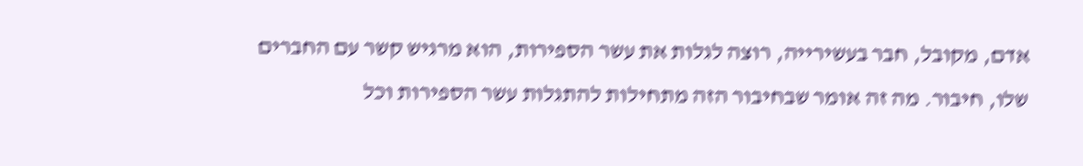אדם, מקובל, חבר בעשירייה, רוצה לגלות את עשר הספירות, הוא מרגיש קשר עם החברים שלו, חיבור. מה זה אומר שבחיבור הזה מתחילות להתגלות עשר הספירות וכל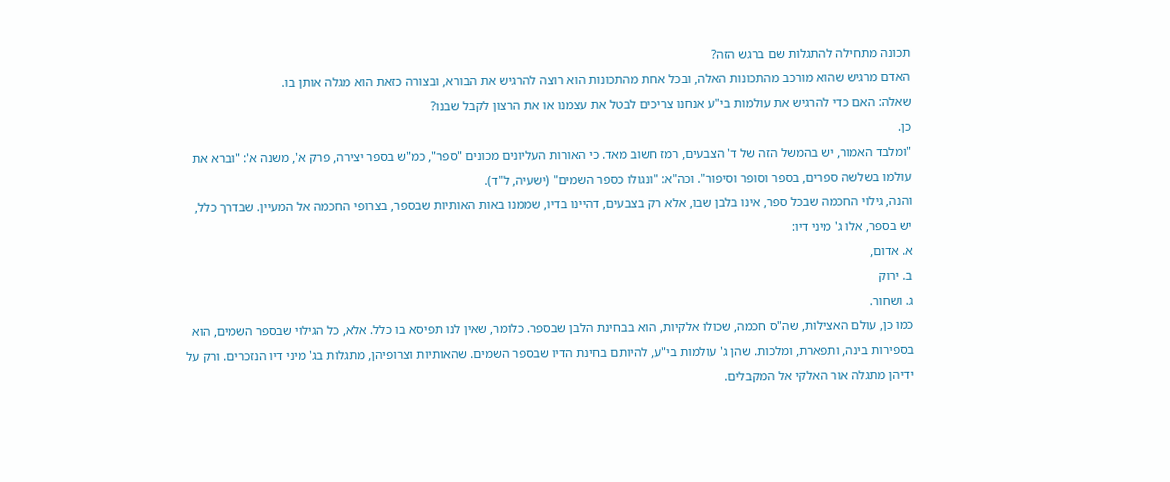תכונה מתחילה להתגלות שם ברגש הזה?
האדם מרגיש שהוא מורכב מהתכונות האלה, ובכל אחת מהתכונות הוא רוצה להרגיש את הבורא, ובצורה כזאת הוא מגלה אותן בו.
שאלה: האם כדי להרגיש את עולמות בי"ע אנחנו צריכים לבטל את עצמנו או את הרצון לקבל שבנו?
כן.
"ומלבד האמור, יש בהמשל הזה של ד' הצבעים, רמז חשוב מאד. כי האורות העליונים מכונים "ספר", כמ"ש בספר יצירה, פרק א', משנה א': "וברא את עולמו בשלשה ספרים, בספר וסופר וסיפור". וכה"א: "ונגולו כספר השמים" (ישעיה, ל"ד).
והנה, גילוי החכמה שבכל ספר, אינו בלבן שבו, אלא רק בצבעים, דהיינו בדיו, שממנו באות האותיות שבספר, בצרופי החכמה אל המעיין. שבדרך כלל, יש בספר, אלו ג' מיני דיו:
א. אדום,
ב. ירוק
ג. ושחור.
כמו כן, עולם האצילות, שה"ס חכמה, שכולו אלקיות, הוא בבחינת הלבן שבספר. כלומר, שאין לנו תפיסא בו כלל. אלא, כל הגילוי שבספר השמים, הוא בספירות בינה, ותפארת, ומלכות. שהן ג' עולמות בי"ע, להיותם בחינת הדיו שבספר השמים. שהאותיות וצרופיהן, מתגלות בג' מיני דיו הנזכרים. ורק על ידיהן מתגלה אור האלקי אל המקבלים.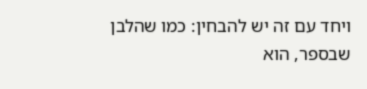ויחד עם זה יש להבחין: כמו שהלבן שבספר, הוא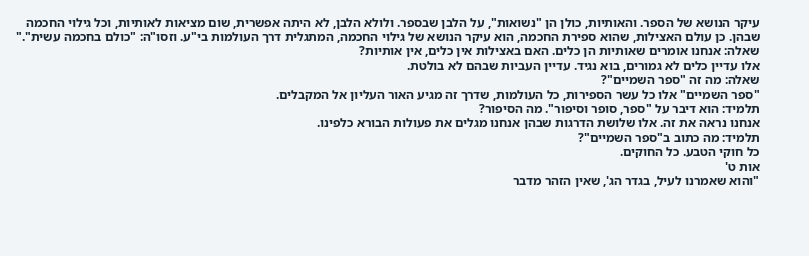עיקר הנושא של הספר. והאותיות, כולן הן "נשואות", על הלבן שבספר. ולולא הלבן, לא היתה אפשרית, שום מציאות לאותיות, וכל גילוי החכמה שבהן. כן עולם האצילות, שהוא ספירת החכמה, הוא עיקר הנושא של גילוי החכמה, המתגלית דרך העולמות בי"ע. וזסו"ה: "כולם בחכמה עשית"."
שאלה: אנחנו אומרים שאותיות הן כלים. האם באצילות אין כלים, אין אותיות?
אלו עדיין כלים לא גמורים, בוא נגיד. עדיין העביות שבהם לא בולטת.
שאלה: מה זה "ספר השמיים"?
"ספר השמיים" אלו כל עשר הספירות, כל העולמות, שדרך זה מגיע האור העליון אל המקבלים.
תלמיד: הוא דיבר על "ספר, סופר וסיפור". מה הסיפור?
אנחנו נראה את זה. אלו שלושת הדרגות שבהן אנחנו מגלים את פעולות הבורא כלפינו.
תלמיד: מה כתוב ב"ספר השמיים"?
כל חוקי הטבע. כל החוקים.
אות ט'
"והוא שאמרנו לעיל, בגדר הג', שאין הזהר מדבר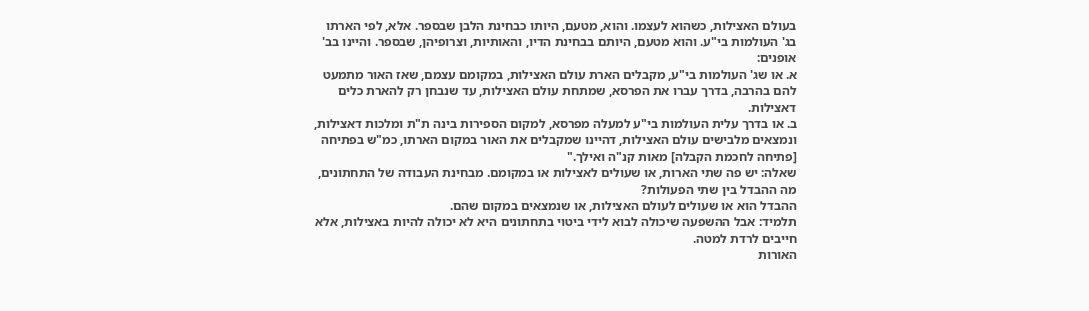בעולם האצילות, כשהוא לעצמו. והוא, מטעם, היותו כבחינת הלבן שבספר. אלא, לפי הארתו בג' העולמות בי"ע. והוא מטעם, היותם בבחינת הדיו, והאותיות, וצרופיהן, שבספר. והיינו בב' אופנים:
א. או שג' העולמות בי"ע, מקבלים הארת עולם האצילות, במקומם עצמם, שאז האור מתמעט להם בהרבה, בדרך עברו את הפרסא, שמתחת עולם האצילות, עד שנבחן רק להארת כלים דאצילות.
ב. או בדרך עלית העולמות בי"ע למעלה מפרסא, למקום הספירות בינה ת"ת ומלכות דאצילות, ונמצאים מלבישים עולם האצילות, דהיינו שמקבלים את האור במקום הארתו, כמ"ש בפתיחה [פתיחה לחכמת הקבלה] מאות קנ"ה ואילך."
שאלה: יש פה שתי הארות, או שעולים לאצילות או במקומם. מבחינת העבודה של התחתונים, מה ההבדל בין שתי הפעולות?
ההבדל הוא או שעולים לעולם האצילות, או שנמצאים במקום שהם.
תלמיד: אבל ההשפעה שיכולה לבוא לידי ביטוי בתחתונים היא לא יכולה להיות באצילות, אלא חייבים לרדת למטה.
האורות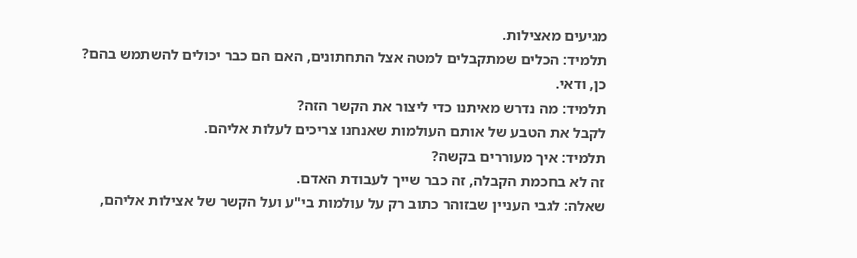מגיעים מאצילות.
תלמיד: הכלים שמתקבלים למטה אצל התחתונים, האם הם כבר יכולים להשתמש בהם?
כן, ודאי.
תלמיד: מה נדרש מאיתנו כדי ליצור את הקשר הזה?
לקבל את הטבע של אותם העולמות שאנחנו צריכים לעלות אליהם.
תלמיד: איך מעוררים בקשה?
זה לא בחכמת הקבלה, זה כבר שייך לעבודת האדם.
שאלה: לגבי העניין שבזוהר כתוב רק על עולמות בי"ע ועל הקשר של אצילות אליהם,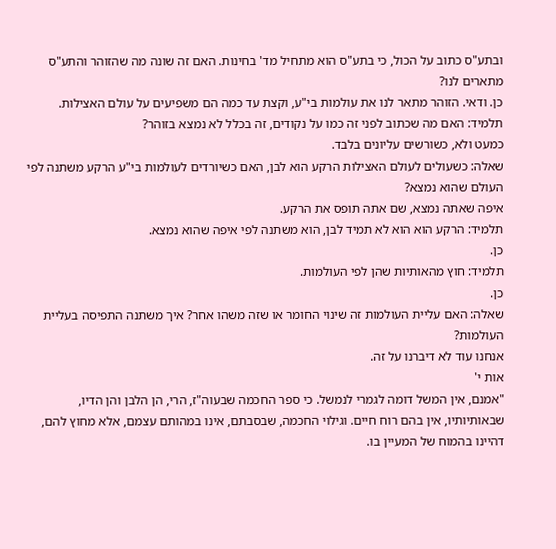ובתע"ס כתוב על הכול, כי בתע"ס הוא מתחיל מד' בחינות. האם זה שונה מה שהזוהר והתע"ס מתארים לנו?
כן. ודאי. הזוהר מתאר לנו את עולמות בי"ע, וקצת עד כמה הם משפיעים על עולם האצילות.
תלמיד: האם מה שכתוב לפני זה כמו על נקודים, זה בכלל לא נמצא בזוהר?
כמעט ולא, כשורשים עליונים בלבד.
שאלה: כשעולים לעולם האצילות הרקע הוא לבן, האם כשיורדים לעולמות בי"ע הרקע משתנה לפי העולם שהוא נמצא?
איפה שאתה נמצא, שם אתה תופס את הרקע.
תלמיד: הרקע הוא הוא לא תמיד לבן, הוא משתנה לפי איפה שהוא נמצא.
כן.
תלמיד: חוץ מהאותיות שהן לפי העולמות.
כן.
שאלה: האם עליית העולמות זה שינוי החומר או שזה משהו אחר? איך משתנה התפיסה בעליית העולמות?
אנחנו עוד לא דיברנו על זה.
אות י'
"אמנם, אין המשל דומה לגמרי לנמשל. כי ספר החכמה שבעוה"ז, הרי, הן הלבן והן הדיו, שבאותיותיו, אין בהם רוח חיים. וגילוי החכמה, שבסבתם, אינו במהותם עצמם, אלא מחוץ להם, דהיינו בהמוח של המעיין בו.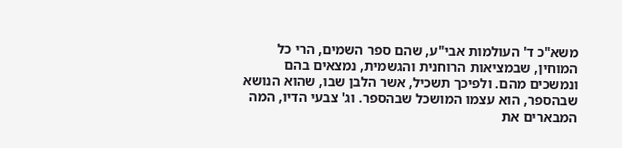משא"כ ד' העולמות אבי"ע, שהם ספר השמים, הרי כל המוחין, שבמציאות הרוחנית והגשמית, נמצאים בהם ונמשכים מהם. ולפיכך תשכיל, אשר הלבן שבו, שהוא הנושא שבהספר, הוא עצמו המושכל שבהספר. וג' צבעי הדיו, המה המבארים את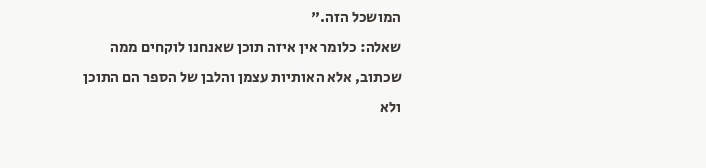המושכל הזה."
שאלה: כלומר אין איזה תוכן שאנחנו לוקחים ממה שכתוב, אלא האותיות עצמן והלבן של הספר הם התוכן ולא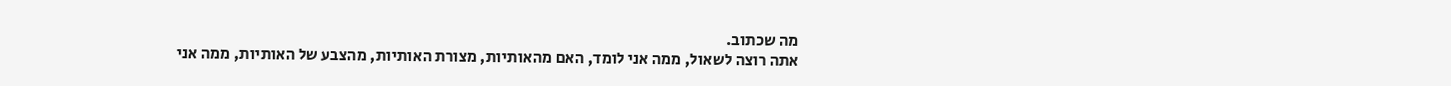מה שכתוב.
אתה רוצה לשאול, ממה אני לומד, האם מהאותיות, מצורת האותיות, מהצבע של האותיות, ממה אני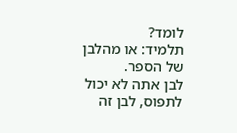לומד?
תלמיד: או מהלבן של הספר.
לבן אתה לא יכול לתפוס, לבן זה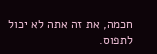חכמה, את זה אתה לא יכול לתפוס.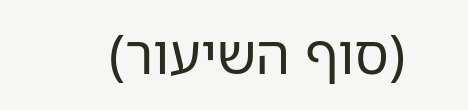(סוף השיעור)